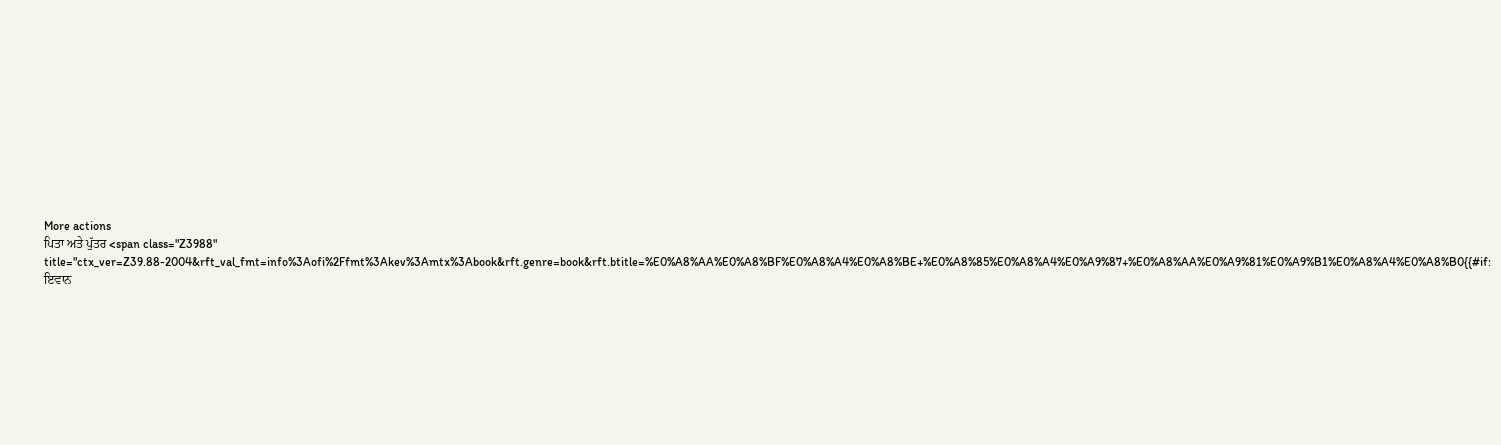More actions
ਪਿਤਾ ਅਤੇ ਪੁੱਤਰ <span class="Z3988" title="ctx_ver=Z39.88-2004&rft_val_fmt=info%3Aofi%2Ffmt%3Akev%3Amtx%3Abook&rft.genre=book&rft.btitle=%E0%A8%AA%E0%A8%BF%E0%A8%A4%E0%A8%BE+%E0%A8%85%E0%A8%A4%E0%A9%87+%E0%A8%AA%E0%A9%81%E0%A9%B1%E0%A8%A4%E0%A8%B0{{#if: ਇਵਾਨ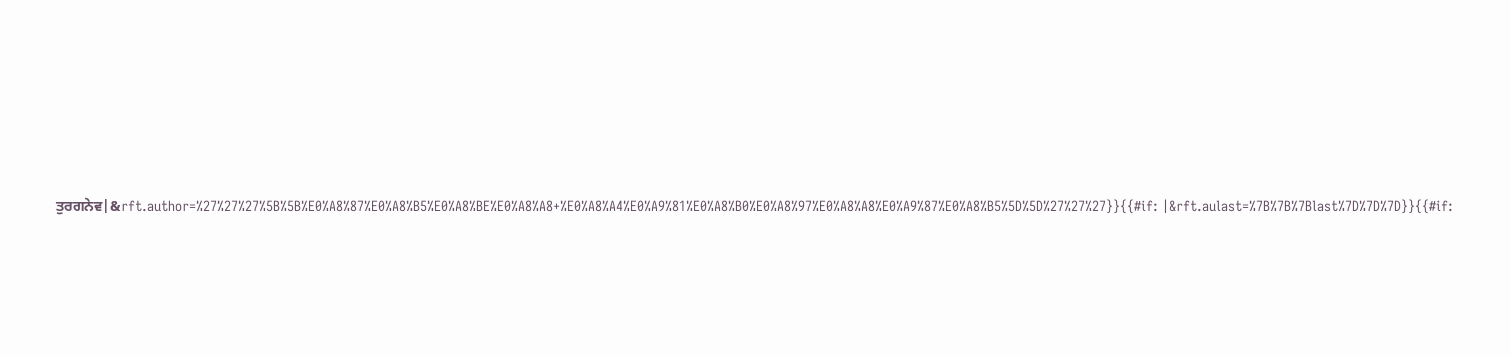ਤੁਰਗਨੇਵ|&rft.author=%27%27%27%5B%5B%E0%A8%87%E0%A8%B5%E0%A8%BE%E0%A8%A8+%E0%A8%A4%E0%A9%81%E0%A8%B0%E0%A8%97%E0%A8%A8%E0%A9%87%E0%A8%B5%5D%5D%27%27%27}}{{#if: |&rft.aulast=%7B%7B%7Blast%7D%7D%7D}}{{#if: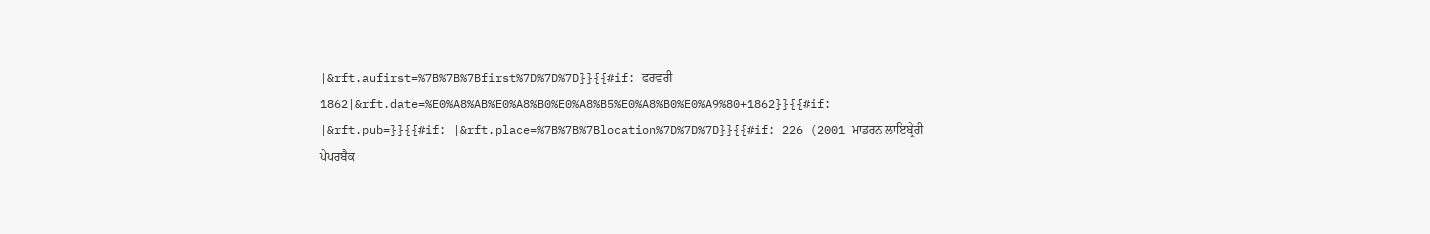|&rft.aufirst=%7B%7B%7Bfirst%7D%7D%7D}}{{#if: ਫਰਵਰੀ 1862|&rft.date=%E0%A8%AB%E0%A8%B0%E0%A8%B5%E0%A8%B0%E0%A9%80+1862}}{{#if: |&rft.pub=}}{{#if: |&rft.place=%7B%7B%7Blocation%7D%7D%7D}}{{#if: 226 (2001 ਮਾਡਰਨ ਲਾਇਬ੍ਰੇਰੀ ਪੇਪਰਬੈਕ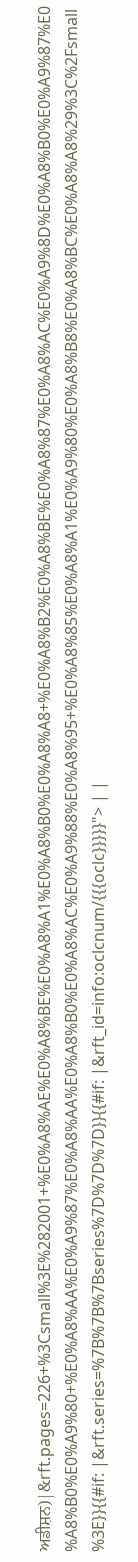ਅਡੀਸ਼ਨ)|&rft.pages=226+%3Csmall%3E%282001+%E0%A8%AE%E0%A8%BE%E0%A8%A1%E0%A8%B0%E0%A8%A8+%E0%A8%B2%E0%A8%BE%E0%A8%87%E0%A8%AC%E0%A9%8D%E0%A8%B0%E0%A9%87%E0%A8%B0%E0%A9%80+%E0%A8%AA%E0%A9%87%E0%A8%AA%E0%A8%B0%E0%A8%AC%E0%A9%88%E0%A8%95+%E0%A8%85%E0%A8%A1%E0%A9%80%E0%A8%B8%E0%A8%BC%E0%A8%A8%29%3C%2Fsmall%3E}}{{#if: |&rft.series=%7B%7B%7Bseries%7D%7D%7D}}{{#if: |&rft_id=info:oclcnum/{{{oclc}}}}}"> | |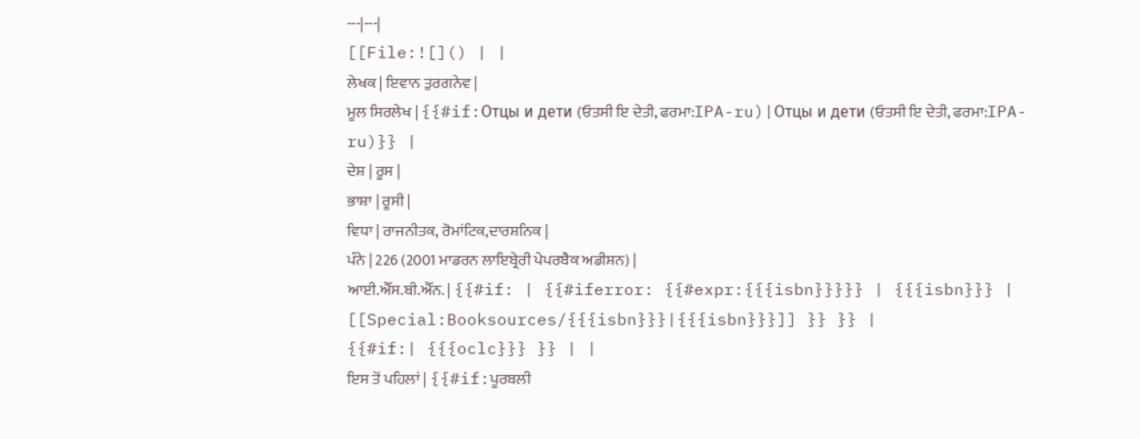---|---|
[[File:![]() | |
ਲੇਖਕ | ਇਵਾਨ ਤੁਰਗਨੇਵ |
ਮੂਲ ਸਿਰਲੇਖ | {{#if:Отцы и дети (ਓਤਸੀ ਇ ਦੇਤੀ, ਫਰਮਾ:IPA-ru)|Отцы и дети (ਓਤਸੀ ਇ ਦੇਤੀ, ਫਰਮਾ:IPA-ru)}} |
ਦੇਸ਼ | ਰੂਸ |
ਭਾਸ਼ਾ | ਰੂਸੀ |
ਵਿਧਾ | ਰਾਜਨੀਤਕ, ਰੋਮਾਂਟਿਕ,ਦਾਰਸ਼ਨਿਕ |
ਪੰਨੇ | 226 (2001 ਮਾਡਰਨ ਲਾਇਬ੍ਰੇਰੀ ਪੇਪਰਬੈਕ ਅਡੀਸ਼ਨ) |
ਆਈ.ਐੱਸ.ਬੀ.ਐੱਨ. | {{#if: | {{#iferror: {{#expr:{{{isbn}}}}} | {{{isbn}}} | [[Special:Booksources/{{{isbn}}}|{{{isbn}}}]] }} }} |
{{#if:| {{{oclc}}} }} | |
ਇਸ ਤੋਂ ਪਹਿਲਾਂ | {{#if:ਪੂਰਬਲੀ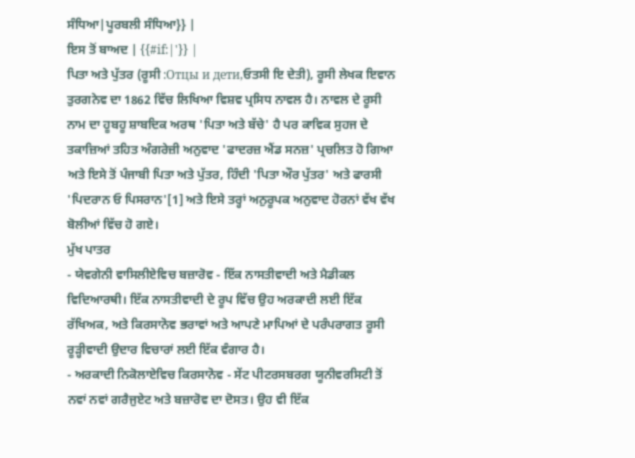ਸੰਧਿਆ|ਪੂਰਬਲੀ ਸੰਧਿਆ}} |
ਇਸ ਤੋਂ ਬਾਅਦ | {{#if:|'}} |
ਪਿਤਾ ਅਤੇ ਪੁੱਤਰ (ਰੂਸੀ :Отцы и дети,ਓਤਸੀ ਇ ਦੇਤੀ), ਰੂਸੀ ਲੇਖਕ ਇਵਾਨ ਤੁਰਗਨੇਵ ਦਾ 1862 ਵਿੱਚ ਲਿਖਿਆ ਵਿਸ਼ਵ ਪ੍ਰਸਿਧ ਨਾਵਲ ਹੈ। ਨਾਵਲ ਦੇ ਰੂਸੀ ਨਾਮ ਦਾ ਹੂਬਹੂ ਸ਼ਾਬਦਿਕ ਅਰਥ 'ਪਿਤਾ ਅਤੇ ਬੱਚੇ' ਹੈ ਪਰ ਕਾਵਿਕ ਸੁਹਜ ਦੇ ਤਕਾਜ਼ਿਆਂ ਤਹਿਤ ਅੰਗਰੇਜ਼ੀ ਅਨੁਵਾਦ 'ਫਾਦਰਜ਼ ਐਂਡ ਸਨਜ਼' ਪ੍ਰਚਲਿਤ ਹੋ ਗਿਆ ਅਤੇ ਇਸੇ ਤੋਂ ਪੰਜਾਬੀ ਪਿਤਾ ਅਤੇ ਪੁੱਤਰ, ਹਿੰਦੀ 'ਪਿਤਾ ਔਰ ਪੁੱਤਰ' ਅਤੇ ਫਾਰਸੀ 'ਪਿਦਰਾਨ ਓ ਪਿਸਰਾਨ'[1] ਅਤੇ ਇਸੇ ਤਰ੍ਹਾਂ ਅਨੁਰੂਪਕ ਅਨੁਵਾਦ ਹੋਰਨਾਂ ਵੱਖ ਵੱਖ ਬੋਲੀਆਂ ਵਿੱਚ ਹੋ ਗਏ।
ਮੁੱਖ ਪਾਤਰ
- ਯੇਵਗੇਨੀ ਵਾਸਿਲੀਏਵਿਚ ਬਜ਼ਾਰੋਵ - ਇੱਕ ਨਾਸਤੀਵਾਦੀ ਅਤੇ ਮੈਡੀਕਲ ਵਿਦਿਆਰਥੀ। ਇੱਕ ਨਾਸਤੀਵਾਦੀ ਦੇ ਰੂਪ ਵਿੱਚ ਉਹ ਅਰਕਾਦੀ ਲਈ ਇੱਕ ਰੱਖਿਅਕ, ਅਤੇ ਕਿਰਸਾਨੋਵ ਭਰਾਵਾਂ ਅਤੇ ਆਪਣੇ ਮਾਪਿਆਂ ਦੇ ਪਰੰਪਰਾਗਤ ਰੂਸੀ ਰੂੜ੍ਹੀਵਾਦੀ ਉਦਾਰ ਵਿਚਾਰਾਂ ਲਈ ਇੱਕ ਵੰਗਾਰ ਹੈ।
- ਅਰਕਾਦੀ ਨਿਕੋਲਾਏਵਿਚ ਕਿਰਸਾਨੋਵ - ਸੇਂਟ ਪੀਟਰਸਬਰਗ ਯੂਨੀਵਰਸਿਟੀ ਤੋਂ ਨਵਾਂ ਨਵਾਂ ਗਰੈਜੁਏਟ ਅਤੇ ਬਜ਼ਾਰੋਵ ਦਾ ਦੋਸਤ। ਉਹ ਵੀ ਇੱਕ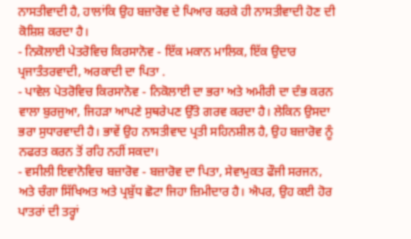ਨਾਸਤੀਵਾਦੀ ਹੈ, ਹਾਲਾਂਕਿ ਉਹ ਬਜ਼ਾਰੋਵ ਦੇ ਪਿਆਰ ਕਰਕੇ ਹੀ ਨਾਸਤੀਵਾਦੀ ਹੋਣ ਦੀ ਕੋਸ਼ਿਸ਼ ਕਰਦਾ ਹੈ।
- ਨਿਕੋਲਾਈ ਪੇਤਰੋਵਿਚ ਕਿਰਸਾਨੋਵ - ਇੱਕ ਮਕਾਨ ਮਾਲਿਕ, ਇੱਕ ਉਦਾਰ ਪ੍ਰਜਾਤੰਤਰਵਾਦੀ, ਅਰਕਾਦੀ ਦਾ ਪਿਤਾ .
- ਪਾਵੇਲ ਪੇਤਰੋਵਿਚ ਕਿਰਸਾਨੋਵ - ਨਿਕੋਲਾਈ ਦਾ ਭਰਾ ਅਤੇ ਅਮੀਰੀ ਦਾ ਦੰਭ ਕਰਨ ਵਾਲਾ ਬੁਰਜੁਆ, ਜਿਹੜਾ ਆਪਣੇ ਸੁਥਰੇਪਣ ਉੱਤੇ ਗਰਵ ਕਰਦਾ ਹੈ। ਲੇਕਿਨ ਉਸਦਾ ਭਰਾ ਸੁਧਾਰਵਾਦੀ ਹੈ। ਭਾਵੇਂ ਉਹ ਨਾਸਤੀਵਾਦ ਪ੍ਰਤੀ ਸਹਿਨਸ਼ੀਲ ਹੈ, ਉਹ ਬਜ਼ਾਰੋਵ ਨੂੰ ਨਫਰਤ ਕਰਨ ਤੋਂ ਰਹਿ ਨਹੀਂ ਸਕਦਾ।
- ਵਸੀਲੀ ਇਵਾਨੋਵਿਚ ਬਜ਼ਾਰੋਵ - ਬਜ਼ਾਰੋਵ ਦਾ ਪਿਤਾ, ਸੇਵਾਮੁਕਤ ਫੌਜੀ ਸਰਜਨ, ਅਤੇ ਚੰਗਾ ਸਿੱਖਿਅਤ ਅਤੇ ਪ੍ਰਬੁੱਧ ਛੋਟਾ ਜਿਹਾ ਜ਼ਿਮੀਦਾਰ ਹੈ। ਐਪਰ, ਉਹ ਕਈ ਹੋਰ ਪਾਤਰਾਂ ਦੀ ਤਰ੍ਹਾਂ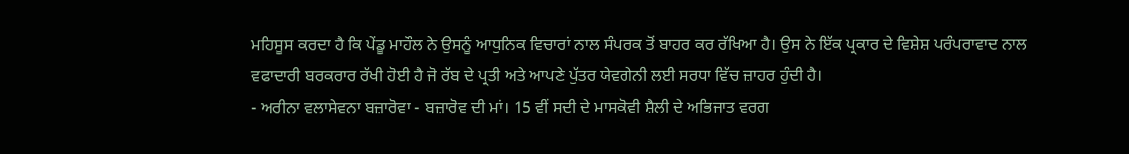ਮਹਿਸੂਸ ਕਰਦਾ ਹੈ ਕਿ ਪੇਂਡੂ ਮਾਹੌਲ ਨੇ ਉਸਨੂੰ ਆਧੁਨਿਕ ਵਿਚਾਰਾਂ ਨਾਲ ਸੰਪਰਕ ਤੋਂ ਬਾਹਰ ਕਰ ਰੱਖਿਆ ਹੈ। ਉਸ ਨੇ ਇੱਕ ਪ੍ਰਕਾਰ ਦੇ ਵਿਸ਼ੇਸ਼ ਪਰੰਪਰਾਵਾਦ ਨਾਲ ਵਫਾਦਾਰੀ ਬਰਕਰਾਰ ਰੱਖੀ ਹੋਈ ਹੈ ਜੋ ਰੱਬ ਦੇ ਪ੍ਰਤੀ ਅਤੇ ਆਪਣੇ ਪੁੱਤਰ ਯੇਵਗੇਨੀ ਲਈ ਸਰਧਾ ਵਿੱਚ ਜ਼ਾਹਰ ਹੁੰਦੀ ਹੈ।
- ਅਰੀਨਾ ਵਲਾਸੇਵਨਾ ਬਜ਼ਾਰੋਵਾ - ਬਜ਼ਾਰੋਵ ਦੀ ਮਾਂ। 15 ਵੀਂ ਸਦੀ ਦੇ ਮਾਸਕੋਵੀ ਸ਼ੈਲੀ ਦੇ ਅਭਿਜਾਤ ਵਰਗ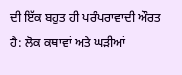ਦੀ ਇੱਕ ਬਹੁਤ ਹੀ ਪਰੰਪਰਾਵਾਦੀ ਔਰਤ ਹੈ: ਲੋਕ ਕਥਾਵਾਂ ਅਤੇ ਘੜੀਆਂ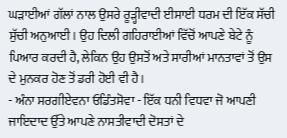ਘੜਾਈਆਂ ਗੱਲਾਂ ਨਾਲ ਉਸਰੇ ਰੂੜ੍ਹੀਵਾਦੀ ਈਸਾਈ ਧਰਮ ਦੀ ਇੱਕ ਸੱਚੀ ਸੁੱਚੀ ਅਨੁਆਈ। ਉਹ ਦਿਲੀ ਗਹਿਰਾਈਆਂ ਵਿੱਚੋਂ ਆਪਣੇ ਬੇਟੇ ਨੂੰ ਪਿਆਰ ਕਰਦੀ ਹੈ, ਲੇਕਿਨ ਉਹ ਉਸਤੋਂ ਅਤੇ ਸਾਰੀਆਂ ਮਾਨਤਾਵਾਂ ਤੋਂ ਉਸ ਦੇ ਮੁਨਕਰ ਹੋਣ ਤੋਂ ਡਰੀ ਹੋਈ ਵੀ ਹੈ।
- ਅੰਨਾ ਸਰਗੀਏਵਨਾ ਓਡਿੰਤਸੋਵਾ - ਇੱਕ ਧਨੀ ਵਿਧਵਾ ਜੋ ਆਪਣੀ ਜਾਇਦਾਦ ਉੱਤੇ ਆਪਣੇ ਨਾਸਤੀਵਾਦੀ ਦੋਸਤਾਂ ਦੇ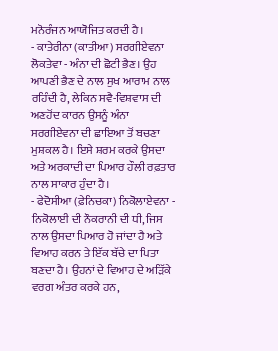ਮਨੋਰੰਜਨ ਆਯੋਜਿਤ ਕਰਦੀ ਹੈ।
- ਕਾਤੇਰੀਨਾ (ਕਾਤੀਆ) ਸਰਗੀਏਵਨਾ ਲੋਕਤੇਵਾ - ਅੰਨਾ ਦੀ ਛੋਟੀ ਭੈਣ। ਉਹ ਆਪਣੀ ਭੈਣ ਦੇ ਨਾਲ ਸੁਖ ਆਰਾਮ ਨਾਲ ਰਹਿੰਦੀ ਹੈ, ਲੇਕਿਨ ਸਵੈ-ਵਿਸ਼ਵਾਸ ਦੀ ਅਣਹੋਂਦ ਕਾਰਨ ਉਸਨੂੰ ਅੰਨਾ ਸਰਗੀਏਵਨਾ ਦੀ ਛਾਇਆ ਤੋਂ ਬਚਣਾ ਮੁਸ਼ਕਲ ਹੈ। ਇਸੇ ਸ਼ਰਮ ਕਰਕੇ ਉਸਦਾ ਅਤੇ ਅਰਕਾਦੀ ਦਾ ਪਿਆਰ ਹੌਲੀ ਰਫ਼ਤਾਰ ਨਾਲ ਸਾਕਾਰ ਹੁੰਦਾ ਹੈ।
- ਫੇਦੋਸੀਆ (ਫ਼ੇਨਿਚਕਾ) ਨਿਕੋਲਾਏਵਨਾ - ਨਿਕੋਲਾਈ ਦੀ ਨੌਕਰਾਨੀ ਦੀ ਧੀ, ਜਿਸ ਨਾਲ ਉਸਦਾ ਪਿਆਰ ਹੋ ਜਾਂਦਾ ਹੈ ਅਤੇ ਵਿਆਹ ਕਰਨ ਤੇ ਇੱਕ ਬੱਚੇ ਦਾ ਪਿਤਾ ਬਣਦਾ ਹੈ। ਉਹਨਾਂ ਦੇ ਵਿਆਹ ਦੇ ਅੜਿੱਕੇ ਵਰਗ ਅੰਤਰ ਕਰਕੇ ਹਨ,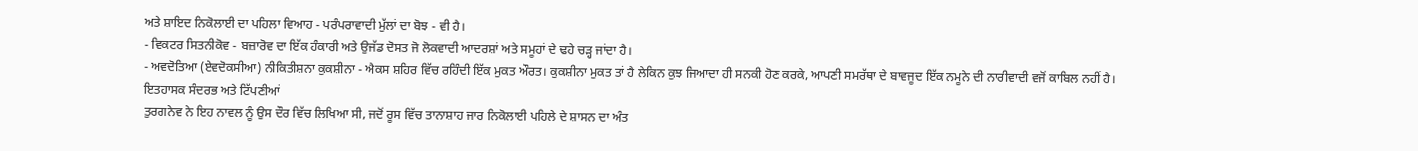ਅਤੇ ਸ਼ਾਇਦ ਨਿਕੋਲਾਈ ਦਾ ਪਹਿਲਾ ਵਿਆਹ - ਪਰੰਪਰਾਵਾਦੀ ਮੁੱਲਾਂ ਦਾ ਬੋਝ - ਵੀ ਹੈ।
- ਵਿਕਟਰ ਸਿਤਨੀਕੋਵ - ਬਜ਼ਾਰੋਵ ਦਾ ਇੱਕ ਹੰਕਾਰੀ ਅਤੇ ਉਜੱਡ ਦੋਸਤ ਜੋ ਲੋਕਵਾਦੀ ਆਦਰਸ਼ਾਂ ਅਤੇ ਸਮੂਹਾਂ ਦੇ ਢਹੇ ਚੜ੍ਹ ਜਾਂਦਾ ਹੈ।
- ਅਵਦੋਤਿਆ (ਏਵਦੋਕਸੀਆ) ਨੀਕਿਤੀਸ਼ਨਾ ਕੁਕਸ਼ੀਨਾ - ਐਕਸ ਸ਼ਹਿਰ ਵਿੱਚ ਰਹਿੰਦੀ ਇੱਕ ਮੁਕਤ ਔਰਤ। ਕੁਕਸ਼ੀਨਾ ਮੁਕਤ ਤਾਂ ਹੈ ਲੇਕਿਨ ਕੁਝ ਜਿਆਦਾ ਹੀ ਸਨਕੀ ਹੋਣ ਕਰਕੇ, ਆਪਣੀ ਸਮਰੱਥਾ ਦੇ ਬਾਵਜੂਦ ਇੱਕ ਨਮੂਨੇ ਦੀ ਨਾਰੀਵਾਦੀ ਵਜੋਂ ਕਾਬਿਲ ਨਹੀਂ ਹੈ।
ਇਤਹਾਸਕ ਸੰਦਰਭ ਅਤੇ ਟਿੱਪਣੀਆਂ
ਤੁਰਗਨੇਵ ਨੇ ਇਹ ਨਾਵਲ ਨੂੰ ਉਸ ਦੌਰ ਵਿੱਚ ਲਿਖਿਆ ਸੀ, ਜਦੋਂ ਰੂਸ ਵਿੱਚ ਤਾਨਾਸ਼ਾਹ ਜਾਰ ਨਿਕੋਲਾਈ ਪਹਿਲੇ ਦੇ ਸ਼ਾਸਨ ਦਾ ਅੰਤ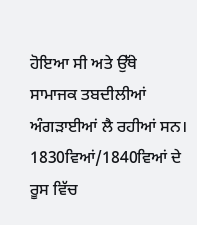ਹੋਇਆ ਸੀ ਅਤੇ ਉੱਥੇ ਸਾਮਾਜਕ ਤਬਦੀਲੀਆਂ ਅੰਗੜਾਈਆਂ ਲੈ ਰਹੀਆਂ ਸਨ। 1830ਵਿਆਂ/1840ਵਿਆਂ ਦੇ ਰੂਸ ਵਿੱਚ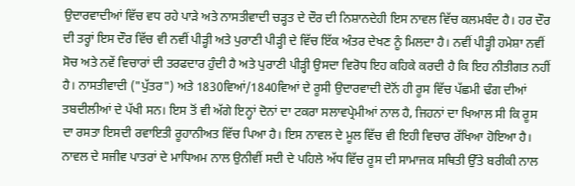ਉਦਾਰਵਾਦੀਆਂ ਵਿੱਚ ਵਧ ਰਹੇ ਪਾੜੇ ਅਤੇ ਨਾਸਤੀਵਾਦੀ ਚੜ੍ਹਤ ਦੇ ਦੌਰ ਦੀ ਨਿਸ਼ਾਨਦੇਹੀ ਇਸ ਨਾਵਲ ਵਿੱਚ ਕਲਮਬੰਦ ਹੈ। ਹਰ ਦੌਰ ਦੀ ਤਰ੍ਹਾਂ ਇਸ ਦੌਰ ਵਿੱਚ ਵੀ ਨਵੀਂ ਪੀੜ੍ਹੀ ਅਤੇ ਪੁਰਾਣੀ ਪੀੜ੍ਹੀ ਦੇ ਵਿੱਚ ਇੱਕ ਅੰਤਰ ਦੇਖਣ ਨੂੰ ਮਿਲਦਾ ਹੈ। ਨਵੀਂ ਪੀੜ੍ਹੀ ਹਮੇਸ਼ਾ ਨਵੀਂ ਸੋਚ ਅਤੇ ਨਵੇਂ ਵਿਚਾਰਾਂ ਦੀ ਤਰਫਦਾਰ ਹੁੰਦੀ ਹੈ ਅਤੇ ਪੁਰਾਣੀ ਪੀੜ੍ਹੀ ਉਸਦਾ ਵਿਰੋਧ ਇਹ ਕਹਿਕੇ ਕਰਦੀ ਹੈ ਕਿ ਇਹ ਨੀਤੀਗਤ ਨਹੀਂ ਹੈ। ਨਾਸਤੀਵਾਦੀ ("ਪੁੱਤਰ") ਅਤੇ 1830ਵਿਆਂ/1840ਵਿਆਂ ਦੇ ਰੂਸੀ ਉਦਾਰਵਾਦੀ ਦੋਨੋਂ ਹੀ ਰੂਸ ਵਿੱਚ ਪੱਛਮੀ ਢੰਗ ਦੀਆਂ ਤਬਦੀਲੀਆਂ ਦੇ ਪੱਖੀ ਸਨ। ਇਸ ਤੋਂ ਵੀ ਅੱਗੇ ਇਨ੍ਹਾਂ ਦੋਨਾਂ ਦਾ ਟਕਰਾ ਸਲਾਵਪ੍ਰੇਮੀਆਂ ਨਾਲ ਹੈ, ਜਿਹਨਾਂ ਦਾ ਖਿਆਲ ਸੀ ਕਿ ਰੂਸ ਦਾ ਰਸਤਾ ਇਸਦੀ ਰਵਾਇਤੀ ਰੂਹਾਨੀਅਤ ਵਿੱਚ ਪਿਆ ਹੈ। ਇਸ ਨਾਵਲ ਦੇ ਮੂਲ ਵਿੱਚ ਵੀ ਇਹੀ ਵਿਚਾਰ ਰੱਖਿਆ ਹੋਇਆ ਹੈ।
ਨਾਵਲ ਦੇ ਸਜੀਵ ਪਾਤਰਾਂ ਦੇ ਮਾਧਿਅਮ ਨਾਲ ਉਨੀਵੀਂ ਸਦੀ ਦੇ ਪਹਿਲੇ ਅੱਧ ਵਿੱਚ ਰੂਸ ਦੀ ਸਾਮਾਜਕ ਸਥਿਤੀ ਉੱਤੇ ਬਰੀਕੀ ਨਾਲ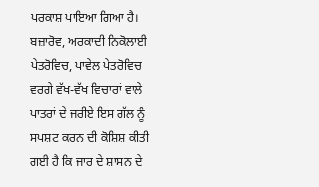ਪਰਕਾਸ਼ ਪਾਇਆ ਗਿਆ ਹੈ। ਬਜ਼ਾਰੋਵ, ਅਰਕਾਦੀ ਨਿਕੋਲਾਈ ਪੇਤਰੋਵਿਚ, ਪਾਵੇਲ ਪੇਤਰੋਵਿਚ ਵਰਗੇ ਵੱਖ-ਵੱਖ ਵਿਚਾਰਾਂ ਵਾਲੇ ਪਾਤਰਾਂ ਦੇ ਜਰੀਏ ਇਸ ਗੱਲ ਨੂੰ ਸਪਸ਼ਟ ਕਰਨ ਦੀ ਕੋਸ਼ਿਸ਼ ਕੀਤੀ ਗਈ ਹੈ ਕਿ ਜਾਰ ਦੇ ਸ਼ਾਸਨ ਦੇ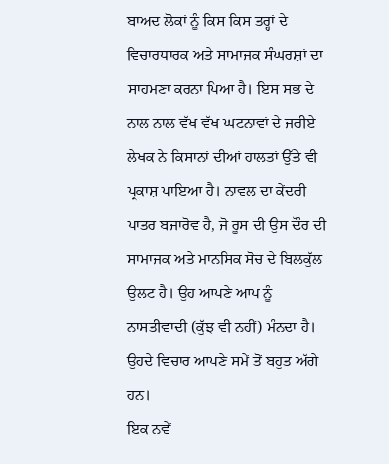ਬਾਅਦ ਲੋਕਾਂ ਨੂੰ ਕਿਸ ਕਿਸ ਤਰ੍ਹਾਂ ਦੇ ਵਿਚਾਰਧਾਰਕ ਅਤੇ ਸਾਮਾਜਕ ਸੰਘਰਸ਼ਾਂ ਦਾ ਸਾਹਮਣਾ ਕਰਨਾ ਪਿਆ ਹੈ। ਇਸ ਸਭ ਦੇ ਨਾਲ ਨਾਲ ਵੱਖ ਵੱਖ ਘਟਨਾਵਾਂ ਦੇ ਜਰੀਏ ਲੇਖਕ ਨੇ ਕਿਸਾਨਾਂ ਦੀਆਂ ਹਾਲਤਾਂ ਉੱਤੇ ਵੀ ਪ੍ਰਕਾਸ਼ ਪਾਇਆ ਹੈ। ਨਾਵਲ ਦਾ ਕੇਂਦਰੀ ਪਾਤਰ ਬਜਾਰੋਵ ਹੈ, ਜੋ ਰੂਸ ਦੀ ਉਸ ਦੌਰ ਦੀ ਸਾਮਾਜਕ ਅਤੇ ਮਾਨਸਿਕ ਸੋਚ ਦੇ ਬਿਲਕੁੱਲ ਉਲਟ ਹੈ। ਉਹ ਆਪਣੇ ਆਪ ਨੂੰ ਨਾਸਤੀਵਾਦੀ (ਕੁੱਝ ਵੀ ਨਹੀਂ) ਮੰਨਦਾ ਹੈ। ਉਹਦੇ ਵਿਚਾਰ ਆਪਣੇ ਸਮੇਂ ਤੋਂ ਬਹੁਤ ਅੱਗੇ ਹਨ।
ਇਕ ਨਵੇਂ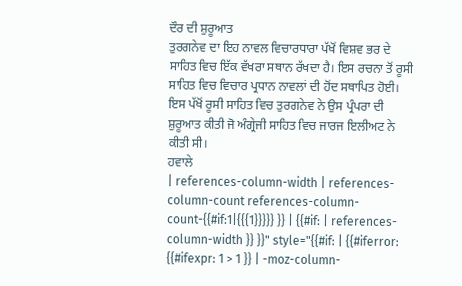ਦੌਰ ਦੀ ਸ਼ੁਰੂਆਤ
ਤੁਰਗਨੇਵ ਦਾ ਇਹ ਨਾਵਲ ਵਿਚਾਰਧਾਰਾ ਪੱਖੋਂ ਵਿਸ਼ਵ ਭਰ ਦੇ ਸਾਹਿਤ ਵਿਚ ਇੱਕ ਵੱਖਰਾ ਸਥਾਨ ਰੱਖਦਾ ਹੈ। ਇਸ ਰਚਨਾ ਤੋਂ ਰੂਸੀ ਸਾਹਿਤ ਵਿਚ ਵਿਚਾਰ ਪ੍ਰਧਾਨ ਨਾਵਲਾਂ ਦੀ ਹੋਂਦ ਸਥਾਪਿਤ ਹੋਈ। ਇਸ ਪੱਖੋਂ ਰੂਸੀ ਸਾਹਿਤ ਵਿਚ ਤੁਰਗਨੇਵ ਨੇ ਉਸ ਪ੍ਰੰਪਰਾ ਦੀ ਸ਼ੁਰੂਆਤ ਕੀਤੀ ਜੋ ਅੰਗ੍ਰੇਜੀ ਸਾਹਿਤ ਵਿਚ ਜਾਰਜ ਇਲੀਅਟ ਨੇ ਕੀਤੀ ਸੀ।
ਹਵਾਲੇ
| references-column-width | references-column-count references-column-count-{{#if:1|{{{1}}}}} }} | {{#if: | references-column-width }} }}" style="{{#if: | {{#iferror: {{#ifexpr: 1 > 1 }} | -moz-column-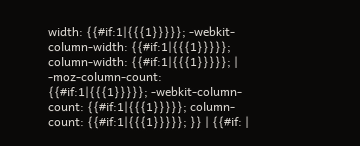width: {{#if:1|{{{1}}}}}; -webkit-column-width: {{#if:1|{{{1}}}}}; column-width: {{#if:1|{{{1}}}}}; | -moz-column-count: {{#if:1|{{{1}}}}}; -webkit-column-count: {{#if:1|{{{1}}}}}; column-count: {{#if:1|{{{1}}}}}; }} | {{#if: |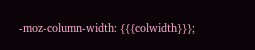-moz-column-width: {{{colwidth}}};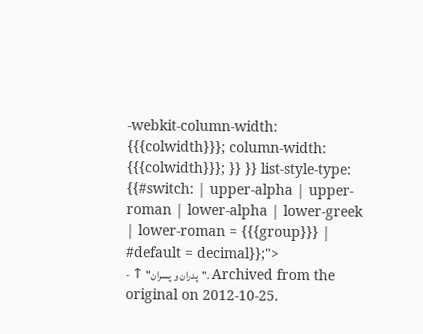-webkit-column-width: {{{colwidth}}}; column-width: {{{colwidth}}}; }} }} list-style-type: {{#switch: | upper-alpha | upper-roman | lower-alpha | lower-greek | lower-roman = {{{group}}} | #default = decimal}};">
- ↑ "پدران و پسران". Archived from the original on 2012-10-25.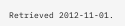Retrieved 2012-11-01.